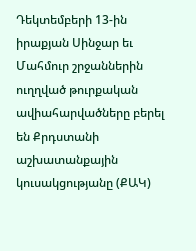Դեկտեմբերի 13-ին իրաքյան Սինջար եւ Մահմուր շրջաններին ուղղված թուրքական ավիահարվածները բերել են Քրդստանի աշխատանքային կուսակցությանը (ՔԱԿ)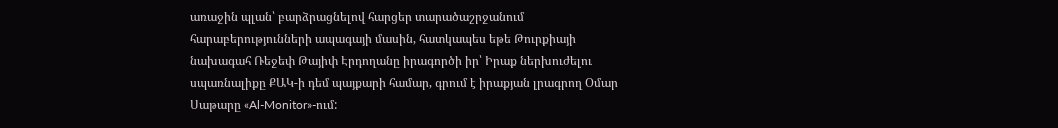առաջին պլան՝ բարձրացնելով հարցեր տարածաշրջանում հարաբերությունների ապագայի մասին, հատկապես եթե Թուրքիայի նախագահ Ռեջեփ Թայիփ Էրդողանը իրագործի իր՝ Իրաք ներխուժելու սպառնալիքը ՔԱԿ-ի դեմ պայքարի համար, գրում է իրաքյան լրագրող Օմար Սաթարը «Al-Monitor»-ում: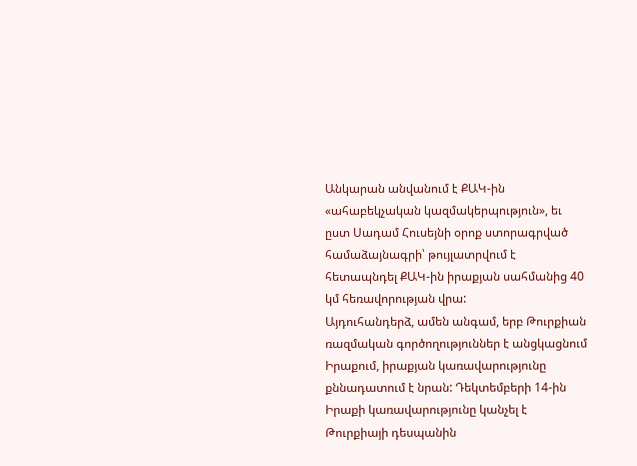Անկարան անվանում է ՔԱԿ-ին «ահաբեկչական կազմակերպություն», եւ ըստ Սադամ Հուսեյնի օրոք ստորագրված համաձայնագրի՝ թույլատրվում է հետապնդել ՔԱԿ-ին իրաքյան սահմանից 40 կմ հեռավորության վրա:
Այդուհանդերձ, ամեն անգամ, երբ Թուրքիան ռազմական գործողություններ է անցկացնում Իրաքում, իրաքյան կառավարությունը քննադատում է նրան: Դեկտեմբերի 14-ին Իրաքի կառավարությունը կանչել է Թուրքիայի դեսպանին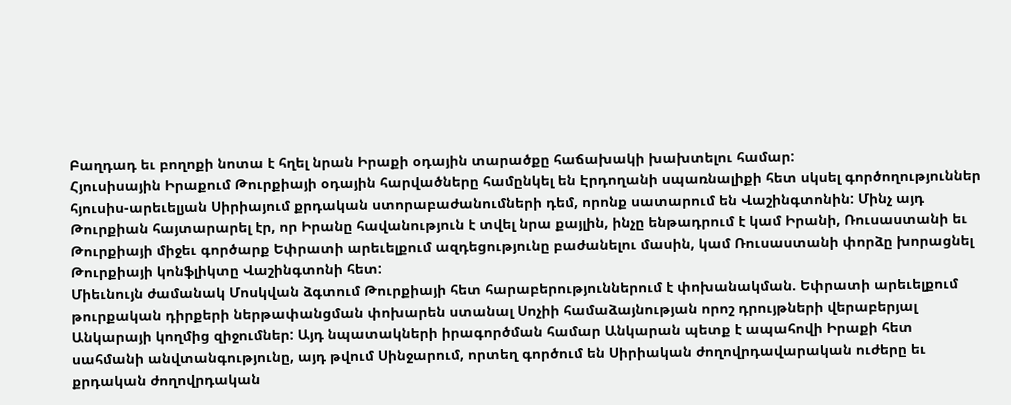Բաղդադ եւ բողոքի նոտա է հղել նրան Իրաքի օդային տարածքը հաճախակի խախտելու համար:
Հյուսիսային Իրաքում Թուրքիայի օդային հարվածները համընկել են Էրդողանի սպառնալիքի հետ սկսել գործողություններ հյուսիս-արեւելյան Սիրիայում քրդական ստորաբաժանումների դեմ, որոնք սատարում են Վաշինգտոնին: Մինչ այդ Թուրքիան հայտարարել էր, որ Իրանը հավանություն է տվել նրա քայլին, ինչը ենթադրում է կամ Իրանի, Ռուսաստանի եւ Թուրքիայի միջեւ գործարք Եփրատի արեւելքում ազդեցությունը բաժանելու մասին, կամ Ռուսաստանի փորձը խորացնել Թուրքիայի կոնֆլիկտը Վաշինգտոնի հետ:
Միեւնույն ժամանակ Մոսկվան ձգտում Թուրքիայի հետ հարաբերություններում է փոխանակման. Եփրատի արեւելքում թուրքական դիրքերի ներթափանցման փոխարեն ստանալ Սոչիի համաձայնության որոշ դրույթների վերաբերյալ Անկարայի կողմից զիջումներ: Այդ նպատակների իրագործման համար Անկարան պետք է ապահովի Իրաքի հետ սահմանի անվտանգությունը, այդ թվում Սինջարում, որտեղ գործում են Սիրիական ժողովրդավարական ուժերը եւ քրդական ժողովրդական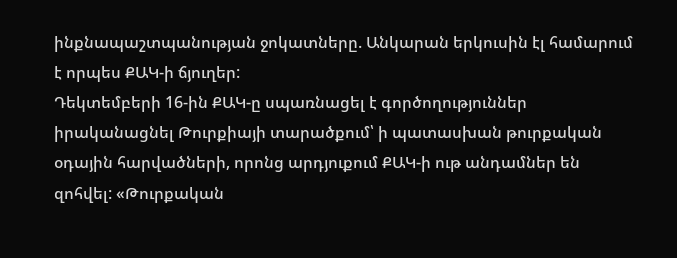ինքնապաշտպանության ջոկատները. Անկարան երկուսին էլ համարում է որպես ՔԱԿ-ի ճյուղեր:
Դեկտեմբերի 16-ին ՔԱԿ-ը սպառնացել է գործողություններ իրականացնել Թուրքիայի տարածքում՝ ի պատասխան թուրքական օդային հարվածների, որոնց արդյուքում ՔԱԿ-ի ութ անդամներ են զոհվել: «Թուրքական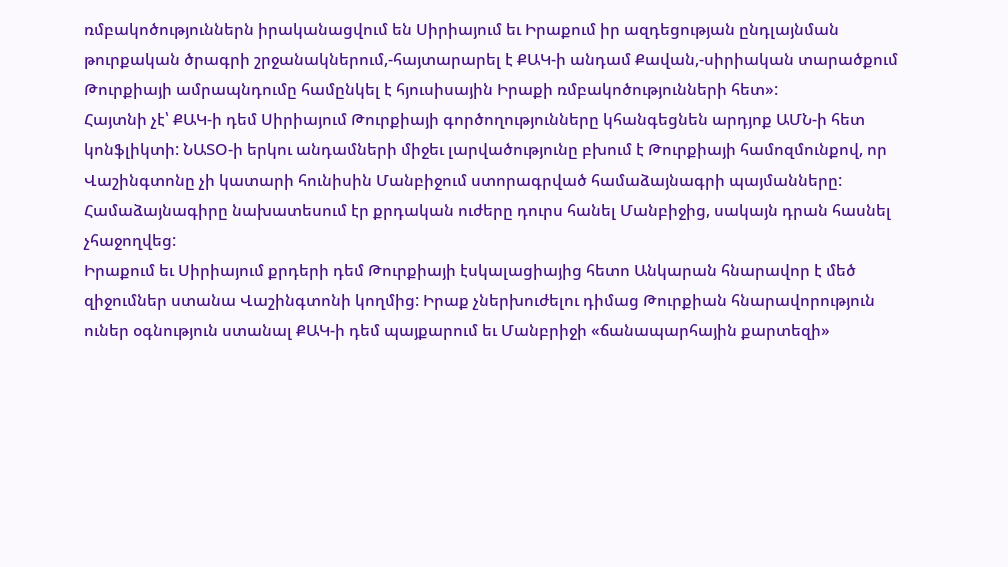ռմբակոծություններն իրականացվում են Սիրիայում եւ Իրաքում իր ազդեցության ընդլայնման թուրքական ծրագրի շրջանակներում,-հայտարարել է ՔԱԿ-ի անդամ Քավան,-սիրիական տարածքում Թուրքիայի ամրապնդումը համընկել է հյուսիսային Իրաքի ռմբակոծությունների հետ»:
Հայտնի չէ՝ ՔԱԿ-ի դեմ Սիրիայում Թուրքիայի գործողությունները կհանգեցնեն արդյոք ԱՄՆ-ի հետ կոնֆլիկտի: ՆԱՏՕ-ի երկու անդամների միջեւ լարվածությունը բխում է Թուրքիայի համոզմունքով, որ Վաշինգտոնը չի կատարի հունիսին Մանբիջում ստորագրված համաձայնագրի պայմանները: Համաձայնագիրը նախատեսում էր քրդական ուժերը դուրս հանել Մանբիջից, սակայն դրան հասնել չհաջողվեց:
Իրաքում եւ Սիրիայում քրդերի դեմ Թուրքիայի էսկալացիայից հետո Անկարան հնարավոր է մեծ զիջումներ ստանա Վաշինգտոնի կողմից: Իրաք չներխուժելու դիմաց Թուրքիան հնարավորություն ուներ օգնություն ստանալ ՔԱԿ-ի դեմ պայքարում եւ Մանբրիջի «ճանապարհային քարտեզի»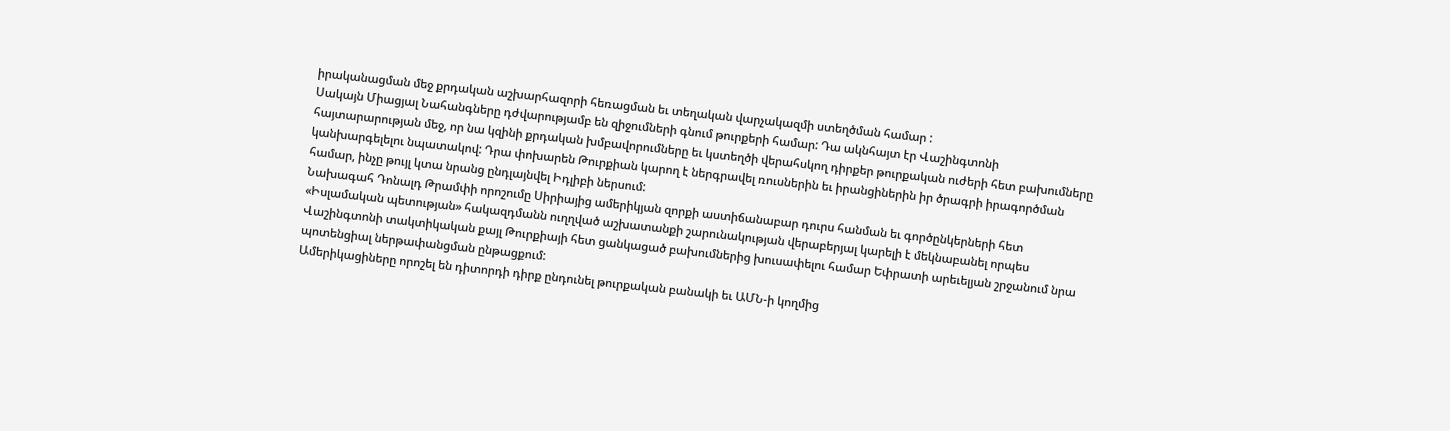իրականացման մեջ քրդական աշխարհազորի հեռացման եւ տեղական վարչակազմի ստեղծման համար :
Սակայն Միացյալ Նահանգները դժվարությամբ են զիջումների գնում թուրքերի համար: Դա ակնհայտ էր Վաշինգտոնի հայտարարության մեջ, որ նա կզինի քրդական խմբավորումները եւ կստեղծի վերահսկող դիրքեր թուրքական ուժերի հետ բախումները կանխարգելելու նպատակով: Դրա փոխարեն Թուրքիան կարող է ներգրավել ռուսներին եւ իրանցիներին իր ծրագրի իրագործման համար, ինչը թույլ կտա նրանց ընդլայնվել Իդլիբի ներսում:
Նախագահ Դոնալդ Թրամփի որոշումը Սիրիայից ամերիկյան զորքի աստիճանաբար դուրս հանման եւ գործընկերների հետ «Իսլամական պետության» հակազդմանն ուղղված աշխատանքի շարունակության վերաբերյալ կարելի է մեկնաբանել որպես Վաշինգտոնի տակտիկական քայլ Թուրքիայի հետ ցանկացած բախումներից խուսափելու համար Եփրատի արեւելյան շրջանում նրա պոտենցիալ ներթափանցման ընթացքում:
Ամերիկացիները որոշել են դիտորդի դիրք ընդունել թուրքական բանակի եւ ԱՄՆ-ի կողմից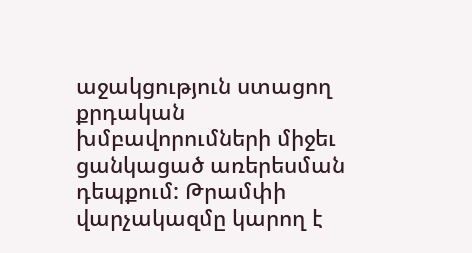աջակցություն ստացող քրդական խմբավորումների միջեւ ցանկացած առերեսման դեպքում: Թրամփի վարչակազմը կարող է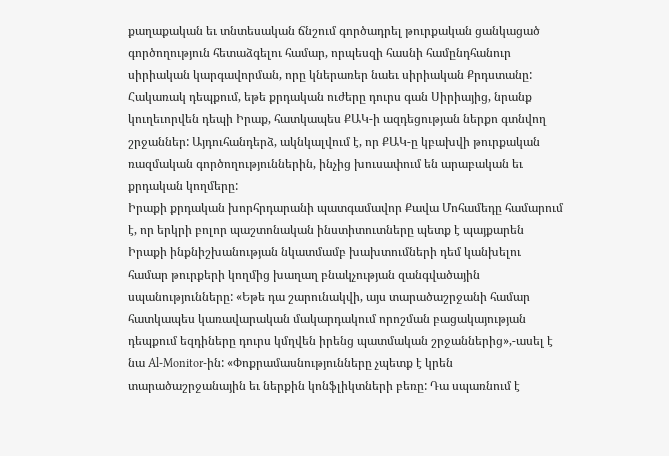քաղաքական եւ տնտեսական ճնշում գործադրել թուրքական ցանկացած գործողություն հետաձգելու համար, որպեսզի հասնի համընդհանուր սիրիական կարգավորման, որը կներառեր նաեւ սիրիական Քրդստանը:
Հակառակ դեպքում, եթե քրդական ուժերը դուրս գան Սիրիայից, նրանք կուղեւորվեն դեպի Իրաք, հատկապես ՔԱԿ-ի ազդեցության ներքո գտնվող շրջաններ: Այդուհանդերձ, ակնկալվում է, որ ՔԱԿ-ը կբախվի թուրքական ռազմական գործողություններին, ինչից խուսափում են արաբական եւ քրդական կողմերը:
Իրաքի քրդական խորհրդարանի պատգամավոր Քավա Մոհամեդը համարում է, որ երկրի բոլոր պաշտոնական ինստիտուտները պետք է պայքարեն Իրաքի ինքնիշխանության նկատմամբ խախտումների դեմ կանխելու համար թուրքերի կողմից խաղաղ բնակչության զանգվածային սպանությունները: «Եթե դա շարունակվի, այս տարածաշրջանի համար հատկապես կառավարական մակարդակում որոշման բացակայության դեպքում եզդիները դուրս կմղվեն իրենց պատմական շրջաններից»,-ասել է նա Al-Monitor-ին: «Փոքրամասնությունները չպետք է կրեն տարածաշրջանային եւ ներքին կոնֆլիկտների բեռը: Դա սպառնում է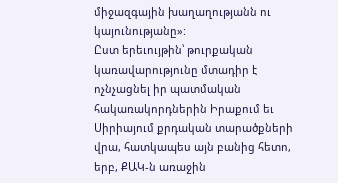միջազգային խաղաղությանն ու կայունությանը»:
Ըստ երեւույթին՝ թուրքական կառավարությունը մտադիր է ոչնչացնել իր պատմական հակառակորդներին Իրաքում եւ Սիրիայում քրդական տարածքների վրա, հատկապես այն բանից հետո, երբ, ՔԱԿ-ն առաջին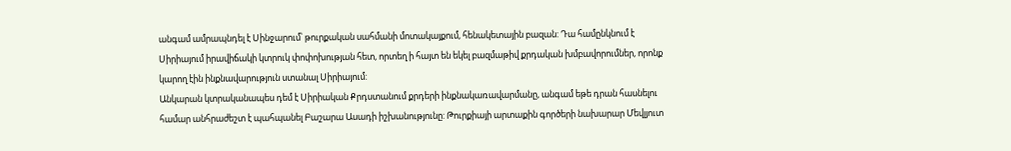անգամ ամրապնդել է Սինջարում՝ թուրքական սահմանի մոտակայքում, հենակետային բազան: Դա համընկնում է Սիրիայում իրավիճակի կտրուկ փոփոխության հետ, որտեղ ի հայտ են եկել բազմաթիվ քրդական խմբավորումներ, որոնք կարող էին ինքնավարություն ստանալ Սիրիայում:
Անկարան կտրականապես դեմ է Սիրիական Քրդստանում քրդերի ինքնակառավարմանը, անգամ եթե դրան հասնելու համար անհրաժեշտ է պահպանել Բաշարա Ասադի իշխանությունը: Թուրքիայի արտաքին գործերի նախարար Մեվլյուտ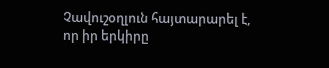Չավուշօղլուն հայտարարել է, որ իր երկիրը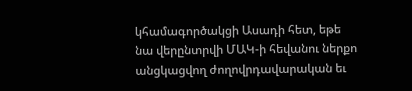կհամագործակցի Ասադի հետ, եթե նա վերընտրվի ՄԱԿ-ի հեվանու ներքո անցկացվող ժողովրդավարական եւ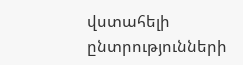վստահելի ընտրությունների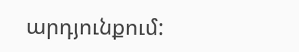արդյունքում: